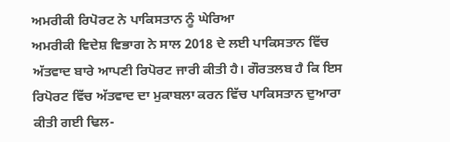ਅਮਰੀਕੀ ਰਿਪੋਰਟ ਨੇ ਪਾਕਿਸਤਾਨ ਨੂੰ ਘੇਰਿਆ
ਅਮਰੀਕੀ ਵਿਦੇਸ਼ ਵਿਭਾਗ ਨੇ ਸਾਲ 2018 ਦੇ ਲਈ ਪਾਕਿਸਤਾਨ ਵਿੱਚ ਅੱਤਵਾਦ ਬਾਰੇ ਆਪਣੀ ਰਿਪੋਰਟ ਜਾਰੀ ਕੀਤੀ ਹੈ। ਗੌਰਤਲਬ ਹੈ ਕਿ ਇਸ ਰਿਪੋਰਟ ਵਿੱਚ ਅੱਤਵਾਦ ਦਾ ਮੁਕਾਬਲਾ ਕਰਨ ਵਿੱਚ ਪਾਕਿਸਤਾਨ ਦੁਆਰਾ ਕੀਤੀ ਗਈ ਢਿਲ-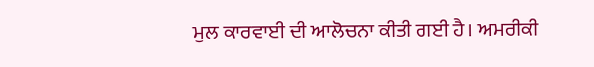ਮੁਲ ਕਾਰਵਾਈ ਦੀ ਆਲੋਚਨਾ ਕੀਤੀ ਗਈ ਹੈ। ਅਮਰੀਕੀ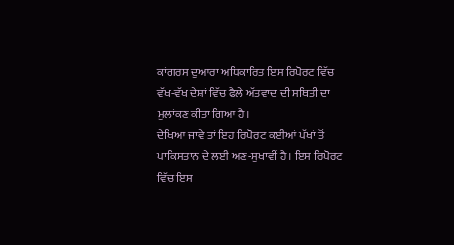ਕਾਂਗਰਸ ਦੁਆਰਾ ਅਧਿਕਾਰਿਤ ਇਸ ਰਿਪੋਰਟ ਵਿੱਚ ਵੱਖ-ਵੱਖ ਦੇਸ਼ਾਂ ਵਿੱਚ ਫੈਲੇ ਅੱਤਵਾਦ ਦੀ ਸਥਿਤੀ ਦਾ ਮੁਲਾਂਕਣ ਕੀਤਾ ਗਿਆ ਹੈ।
ਦੇਖਿਆ ਜਾਵੇ ਤਾਂ ਇਹ ਰਿਪੋਰਟ ਕਈਆਂ ਪੱਖਾਂ ਤੋਂ ਪਾਕਿਸਤਾਨ ਦੇ ਲਈ ਅਣ-ਸੁਖਾਵੀਂ ਹੈ। ਇਸ ਰਿਪੋਰਟ ਵਿੱਚ ਇਸ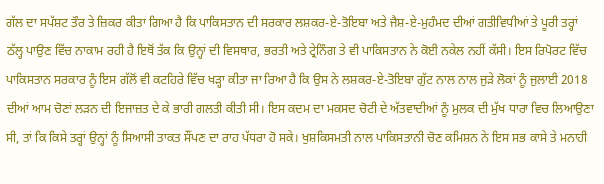ਗੱਲ ਦਾ ਸਪੱਸ਼ਟ ਤੌਰ ਤੇ ਜ਼ਿਕਰ ਕੀਤਾ ਗਿਆ ਹੈ ਕਿ ਪਾਕਿਸਤਾਨ ਦੀ ਸਰਕਾਰ ਲਸ਼ਕਰ-ਏ-ਤੋਇਬਾ ਅਤੇ ਜੈਸ਼-ਏ-ਮੁਹੰਮਦ ਦੀਆਂ ਗਤੀਵਿਧੀਆਂ ਤੇ ਪੂਰੀ ਤਰ੍ਹਾਂ ਠੱਲ੍ਹ ਪਾਉਣ ਵਿੱਚ ਨਾਕਾਮ ਰਹੀ ਹੈ ਇਥੋਂ ਤੱਕ ਕਿ ਉਨ੍ਹਾਂ ਦੀ ਵਿਸਥਾਰ, ਭਰਤੀ ਅਤੇ ਟ੍ਰੇਨਿੰਗ ਤੇ ਵੀ ਪਾਕਿਸਤਾਨ ਨੇ ਕੋਈ ਨਕੇਲ ਨਹੀਂ ਕੱਸੀ। ਇਸ ਰਿਪੋਰਟ ਵਿੱਚ ਪਾਕਿਸਤਾਨ ਸਰਕਾਰ ਨੂੰ ਇਸ ਗੱਲੋਂ ਵੀ ਕਟਹਿਰੇ ਵਿੱਚ ਖੜ੍ਹਾ ਕੀਤਾ ਜਾ ਰਿਆ ਹੈ ਕਿ ਉਸ ਨੇ ਲਸ਼ਕਰ-ਏ-ਤੋਇਬਾ ਗੁੱਟ ਨਾਲ ਨਾਲ ਜੁੜੇ ਲੋਕਾਂ ਨੂੰ ਜੁਲਾਈ 2018 ਦੀਆਂ ਆਮ ਚੋਣਾਂ ਲੜਨ ਦੀ ਇਜਾਜ਼ਤ ਦੇ ਕੇ ਭਾਰੀ ਗਲਤੀ ਕੀਤੀ ਸੀ। ਇਸ ਕਦਮ ਦਾ ਮਕਸਦ ਚੋਟੀ ਦੇ ਅੱਤਵਾਦੀਆਂ ਨੂੰ ਮੁਲਕ ਦੀ ਮੁੱਖ ਧਾਰਾ ਵਿਚ ਲਿਆਉਣਾ ਸੀ, ਤਾਂ ਕਿ ਕਿਸੇ ਤਰ੍ਹਾਂ ਉਨ੍ਹਾਂ ਨੂੰ ਸਿਆਸੀ ਤਾਕਤ ਸੌਂਪਣ ਦਾ ਰਾਹ ਪੱਧਰਾ ਹੋ ਸਕੇ। ਖੁਸ਼ਕਿਸਮਤੀ ਨਾਲ ਪਾਕਿਸਤਾਨੀ ਚੋਣ ਕਮਿਸ਼ਨ ਨੇ ਇਸ ਸਭ ਕਾਸੇ ਤੇ ਮਨਾਹੀ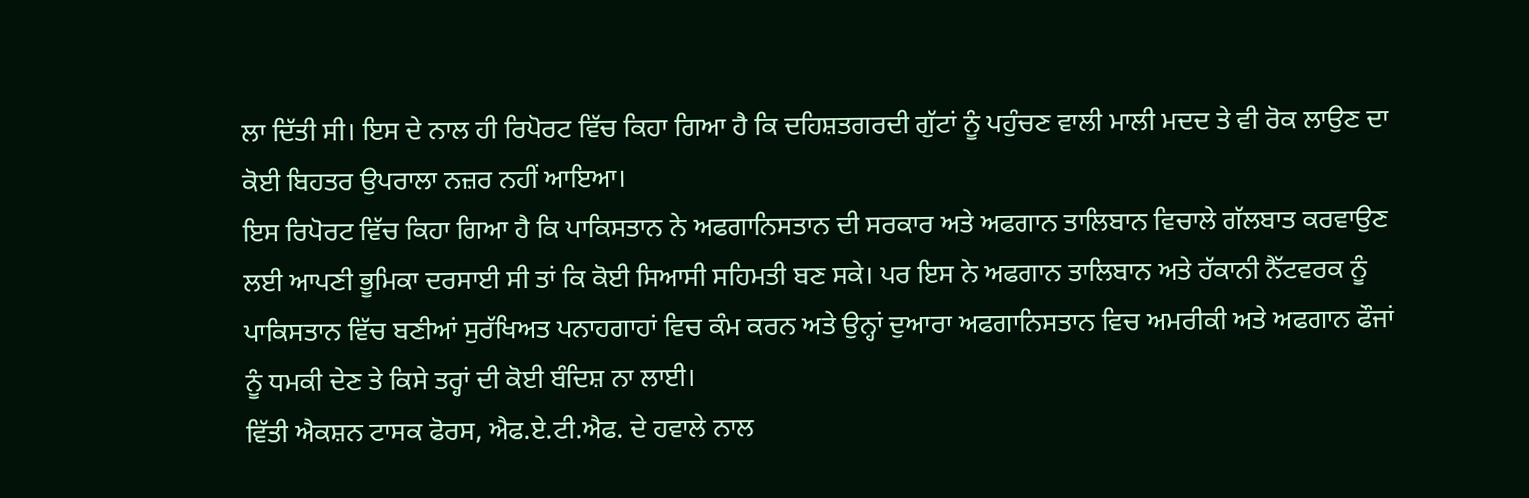ਲਾ ਦਿੱਤੀ ਸੀ। ਇਸ ਦੇ ਨਾਲ ਹੀ ਰਿਪੋਰਟ ਵਿੱਚ ਕਿਹਾ ਗਿਆ ਹੈ ਕਿ ਦਹਿਸ਼ਤਗਰਦੀ ਗੁੱਟਾਂ ਨੂੰ ਪਹੁੰਚਣ ਵਾਲੀ ਮਾਲੀ ਮਦਦ ਤੇ ਵੀ ਰੋਕ ਲਾਉਣ ਦਾ ਕੋਈ ਬਿਹਤਰ ਉਪਰਾਲਾ ਨਜ਼ਰ ਨਹੀਂ ਆਇਆ।
ਇਸ ਰਿਪੋਰਟ ਵਿੱਚ ਕਿਹਾ ਗਿਆ ਹੈ ਕਿ ਪਾਕਿਸਤਾਨ ਨੇ ਅਫਗਾਨਿਸਤਾਨ ਦੀ ਸਰਕਾਰ ਅਤੇ ਅਫਗਾਨ ਤਾਲਿਬਾਨ ਵਿਚਾਲੇ ਗੱਲਬਾਤ ਕਰਵਾਉਣ ਲਈ ਆਪਣੀ ਭੂਮਿਕਾ ਦਰਸਾਈ ਸੀ ਤਾਂ ਕਿ ਕੋਈ ਸਿਆਸੀ ਸਹਿਮਤੀ ਬਣ ਸਕੇ। ਪਰ ਇਸ ਨੇ ਅਫਗਾਨ ਤਾਲਿਬਾਨ ਅਤੇ ਹੱਕਾਨੀ ਨੈੱਟਵਰਕ ਨੂੰ ਪਾਕਿਸਤਾਨ ਵਿੱਚ ਬਣੀਆਂ ਸੁਰੱਖਿਅਤ ਪਨਾਹਗਾਹਾਂ ਵਿਚ ਕੰਮ ਕਰਨ ਅਤੇ ਉਨ੍ਹਾਂ ਦੁਆਰਾ ਅਫਗਾਨਿਸਤਾਨ ਵਿਚ ਅਮਰੀਕੀ ਅਤੇ ਅਫਗਾਨ ਫੌਜਾਂ ਨੂੰ ਧਮਕੀ ਦੇਣ ਤੇ ਕਿਸੇ ਤਰ੍ਹਾਂ ਦੀ ਕੋਈ ਬੰਦਿਸ਼ ਨਾ ਲਾਈ।
ਵਿੱਤੀ ਐਕਸ਼ਨ ਟਾਸਕ ਫੋਰਸ, ਐਫ.ਏ.ਟੀ.ਐਫ. ਦੇ ਹਵਾਲੇ ਨਾਲ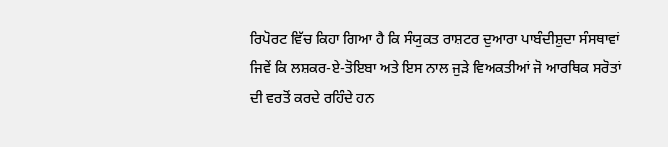ਰਿਪੋਰਟ ਵਿੱਚ ਕਿਹਾ ਗਿਆ ਹੈ ਕਿ ਸੰਯੁਕਤ ਰਾਸ਼ਟਰ ਦੁਆਰਾ ਪਾਬੰਦੀਸ਼ੁਦਾ ਸੰਸਥਾਵਾਂ ਜਿਵੇਂ ਕਿ ਲਸ਼ਕਰ-ਏ-ਤੋਇਬਾ ਅਤੇ ਇਸ ਨਾਲ ਜੁੜੇ ਵਿਅਕਤੀਆਂ ਜੋ ਆਰਥਿਕ ਸਰੋਤਾਂ ਦੀ ਵਰਤੋਂ ਕਰਦੇ ਰਹਿੰਦੇ ਹਨ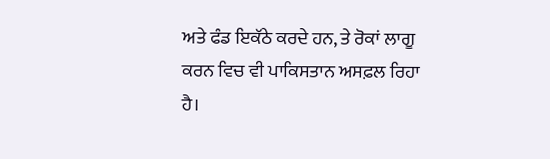ਅਤੇ ਫੰਡ ਇਕੱਠੇ ਕਰਦੇ ਹਨ, ਤੇ ਰੋਕਾਂ ਲਾਗੂ ਕਰਨ ਵਿਚ ਵੀ ਪਾਕਿਸਤਾਨ ਅਸਫ਼ਲ ਰਿਹਾ ਹੈ।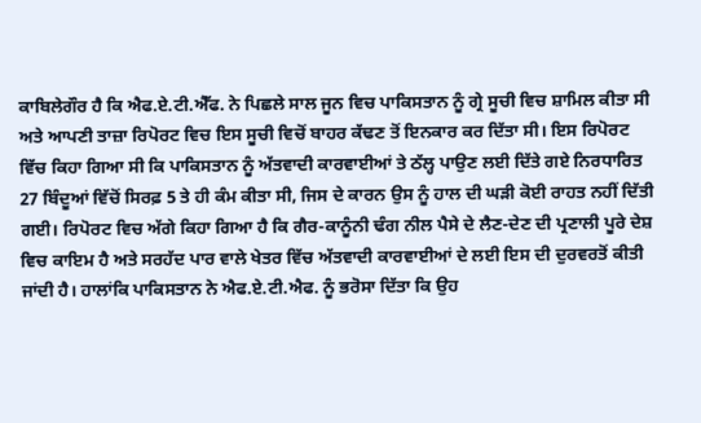ਕਾਬਿਲੇਗੌਰ ਹੈ ਕਿ ਐਫ.ਏ.ਟੀ.ਐੱਫ. ਨੇ ਪਿਛਲੇ ਸਾਲ ਜੂਨ ਵਿਚ ਪਾਕਿਸਤਾਨ ਨੂੰ ਗ੍ਰੇ ਸੂਚੀ ਵਿਚ ਸ਼ਾਮਿਲ ਕੀਤਾ ਸੀ ਅਤੇ ਆਪਣੀ ਤਾਜ਼ਾ ਰਿਪੋਰਟ ਵਿਚ ਇਸ ਸੂਚੀ ਵਿਚੋਂ ਬਾਹਰ ਕੱਢਣ ਤੋਂ ਇਨਕਾਰ ਕਰ ਦਿੱਤਾ ਸੀ। ਇਸ ਰਿਪੋਰਟ ਵਿੱਚ ਕਿਹਾ ਗਿਆ ਸੀ ਕਿ ਪਾਕਿਸਤਾਨ ਨੂੰ ਅੱਤਵਾਦੀ ਕਾਰਵਾਈਆਂ ਤੇ ਠੱਲ੍ਹ ਪਾਉਣ ਲਈ ਦਿੱਤੇ ਗਏ ਨਿਰਧਾਰਿਤ 27 ਬਿੰਦੂਆਂ ਵਿੱਚੋਂ ਸਿਰਫ਼ 5 ਤੇ ਹੀ ਕੰਮ ਕੀਤਾ ਸੀ, ਜਿਸ ਦੇ ਕਾਰਨ ਉਸ ਨੂੰ ਹਾਲ ਦੀ ਘੜੀ ਕੋਈ ਰਾਹਤ ਨਹੀਂ ਦਿੱਤੀ ਗਈ। ਰਿਪੋਰਟ ਵਿਚ ਅੱਗੇ ਕਿਹਾ ਗਿਆ ਹੈ ਕਿ ਗੈਰ-ਕਾਨੂੰਨੀ ਢੰਗ ਨੀਲ ਪੈਸੇ ਦੇ ਲੈਣ-ਦੇਣ ਦੀ ਪ੍ਰਣਾਲੀ ਪੂਰੇ ਦੇਸ਼ ਵਿਚ ਕਾਇਮ ਹੈ ਅਤੇ ਸਰਹੱਦ ਪਾਰ ਵਾਲੇ ਖੇਤਰ ਵਿੱਚ ਅੱਤਵਾਦੀ ਕਾਰਵਾਈਆਂ ਦੇ ਲਈ ਇਸ ਦੀ ਦੁਰਵਰਤੋਂ ਕੀਤੀ ਜਾਂਦੀ ਹੈ। ਹਾਲਾਂਕਿ ਪਾਕਿਸਤਾਨ ਨੇ ਐਫ.ਏ.ਟੀ.ਐਫ. ਨੂੰ ਭਰੋਸਾ ਦਿੱਤਾ ਕਿ ਉਹ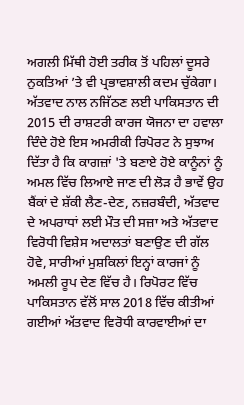ਅਗਲੀ ਮਿੱਥੀ ਹੋਈ ਤਰੀਕ ਤੋਂ ਪਹਿਲਾਂ ਦੂਸਰੇ ਨੁਕਤਿਆਂ ’ਤੇ ਵੀ ਪ੍ਰਭਾਵਸ਼ਾਲੀ ਕਦਮ ਚੁੱਕੇਗਾ।
ਅੱਤਵਾਦ ਨਾਲ ਨਜਿੱਠਣ ਲਈ ਪਾਕਿਸਤਾਨ ਦੀ 2015 ਦੀ ਰਾਸ਼ਟਰੀ ਕਾਰਜ ਯੋਜਨਾ ਦਾ ਹਵਾਲਾ ਦਿੰਦੇ ਹੋਏ ਇਸ ਅਮਰੀਕੀ ਰਿਪੋਰਟ ਨੇ ਸੁਝਾਅ ਦਿੱਤਾ ਹੈ ਕਿ ਕਾਗਜ਼ਾਂ 'ਤੇ ਬਣਾਏ ਹੋਏ ਕਾਨੂੰਨਾਂ ਨੂੰ ਅਮਲ ਵਿੱਚ ਲਿਆਏ ਜਾਣ ਦੀ ਲੋੜ ਹੈ ਭਾਵੇਂ ਉਹ ਬੈਂਕਾਂ ਦੇ ਸ਼ੱਕੀ ਲੈਣ-ਦੇਣ, ਨਜ਼ਰਬੰਦੀ, ਅੱਤਵਾਦ ਦੇ ਅਪਰਾਧਾਂ ਲਈ ਮੌਤ ਦੀ ਸਜ਼ਾ ਅਤੇ ਅੱਤਵਾਦ ਵਿਰੋਧੀ ਵਿਸ਼ੇਸ ਅਦਾਲਤਾਂ ਬਣਾਉਣ ਦੀ ਗੱਲ ਹੋਵੇ, ਸਾਰੀਆਂ ਮੁਸ਼ਕਿਲਾਂ ਇਨ੍ਹਾਂ ਕਾਰਜਾਂ ਨੂੰ ਅਮਲੀ ਰੂਪ ਦੇਣ ਵਿੱਚ ਹੈ। ਰਿਪੋਰਟ ਵਿੱਚ ਪਾਕਿਸਤਾਨ ਵੱਲੋਂ ਸਾਲ 2018 ਵਿੱਚ ਕੀਤੀਆਂ ਗਈਆਂ ਅੱਤਵਾਦ ਵਿਰੋਧੀ ਕਾਰਵਾਈਆਂ ਦਾ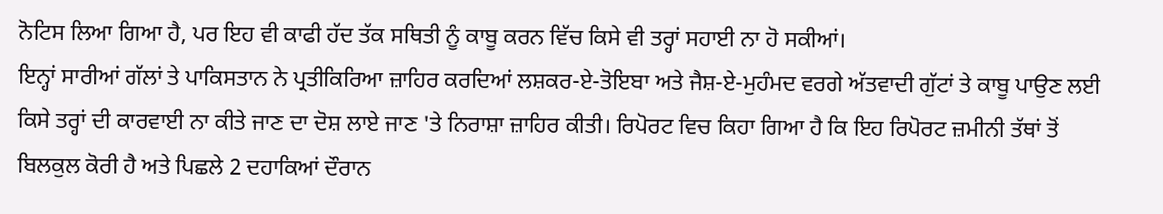ਨੋਟਿਸ ਲਿਆ ਗਿਆ ਹੈ, ਪਰ ਇਹ ਵੀ ਕਾਫੀ ਹੱਦ ਤੱਕ ਸਥਿਤੀ ਨੂੰ ਕਾਬੂ ਕਰਨ ਵਿੱਚ ਕਿਸੇ ਵੀ ਤਰ੍ਹਾਂ ਸਹਾਈ ਨਾ ਹੋ ਸਕੀਆਂ।
ਇਨ੍ਹਾਂ ਸਾਰੀਆਂ ਗੱਲਾਂ ਤੇ ਪਾਕਿਸਤਾਨ ਨੇ ਪ੍ਰਤੀਕਿਰਿਆ ਜ਼ਾਹਿਰ ਕਰਦਿਆਂ ਲਸ਼ਕਰ-ਏ-ਤੋਇਬਾ ਅਤੇ ਜੈਸ਼-ਏ-ਮੁਹੰਮਦ ਵਰਗੇ ਅੱਤਵਾਦੀ ਗੁੱਟਾਂ ਤੇ ਕਾਬੂ ਪਾਉਣ ਲਈ ਕਿਸੇ ਤਰ੍ਹਾਂ ਦੀ ਕਾਰਵਾਈ ਨਾ ਕੀਤੇ ਜਾਣ ਦਾ ਦੋਸ਼ ਲਾਏ ਜਾਣ 'ਤੇ ਨਿਰਾਸ਼ਾ ਜ਼ਾਹਿਰ ਕੀਤੀ। ਰਿਪੋਰਟ ਵਿਚ ਕਿਹਾ ਗਿਆ ਹੈ ਕਿ ਇਹ ਰਿਪੋਰਟ ਜ਼ਮੀਨੀ ਤੱਥਾਂ ਤੋਂ ਬਿਲਕੁਲ ਕੋਰੀ ਹੈ ਅਤੇ ਪਿਛਲੇ 2 ਦਹਾਕਿਆਂ ਦੌਰਾਨ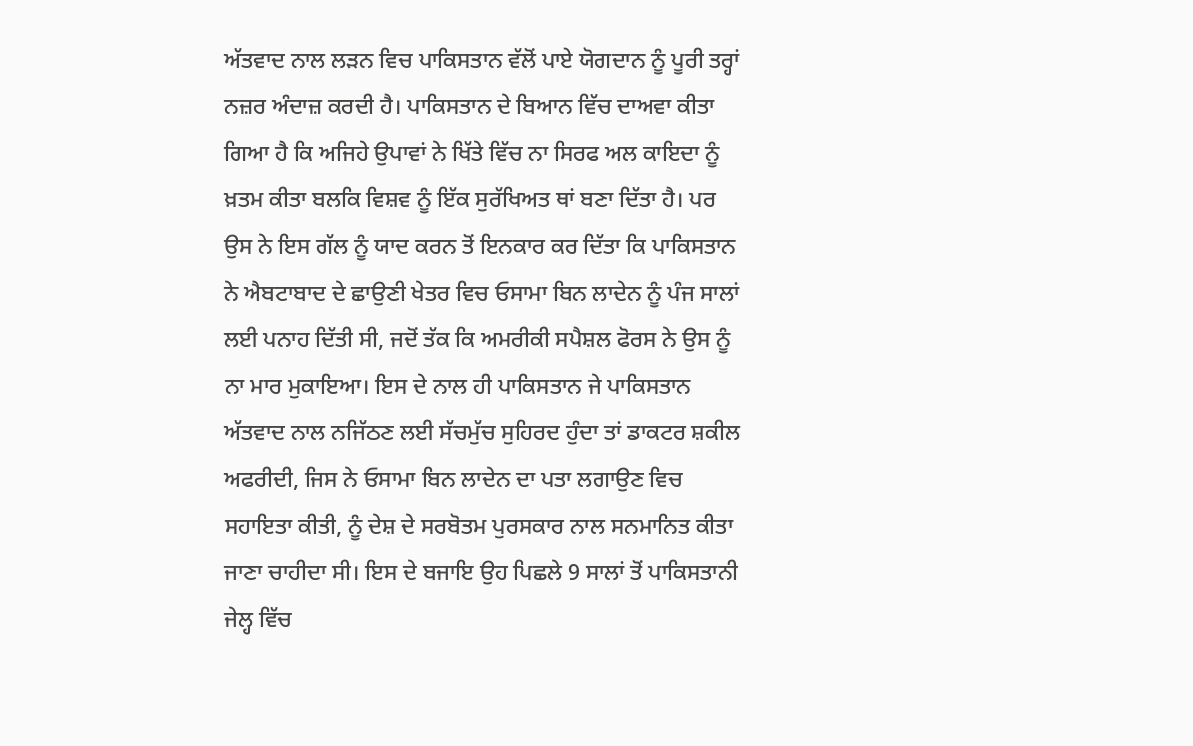ਅੱਤਵਾਦ ਨਾਲ ਲੜਨ ਵਿਚ ਪਾਕਿਸਤਾਨ ਵੱਲੋਂ ਪਾਏ ਯੋਗਦਾਨ ਨੂੰ ਪੂਰੀ ਤਰ੍ਹਾਂ ਨਜ਼ਰ ਅੰਦਾਜ਼ ਕਰਦੀ ਹੈ। ਪਾਕਿਸਤਾਨ ਦੇ ਬਿਆਨ ਵਿੱਚ ਦਾਅਵਾ ਕੀਤਾ ਗਿਆ ਹੈ ਕਿ ਅਜਿਹੇ ਉਪਾਵਾਂ ਨੇ ਖਿੱਤੇ ਵਿੱਚ ਨਾ ਸਿਰਫ ਅਲ ਕਾਇਦਾ ਨੂੰ ਖ਼ਤਮ ਕੀਤਾ ਬਲਕਿ ਵਿਸ਼ਵ ਨੂੰ ਇੱਕ ਸੁਰੱਖਿਅਤ ਥਾਂ ਬਣਾ ਦਿੱਤਾ ਹੈ। ਪਰ ਉਸ ਨੇ ਇਸ ਗੱਲ ਨੂੰ ਯਾਦ ਕਰਨ ਤੋਂ ਇਨਕਾਰ ਕਰ ਦਿੱਤਾ ਕਿ ਪਾਕਿਸਤਾਨ ਨੇ ਐਬਟਾਬਾਦ ਦੇ ਛਾਉਣੀ ਖੇਤਰ ਵਿਚ ਓਸਾਮਾ ਬਿਨ ਲਾਦੇਨ ਨੂੰ ਪੰਜ ਸਾਲਾਂ ਲਈ ਪਨਾਹ ਦਿੱਤੀ ਸੀ, ਜਦੋਂ ਤੱਕ ਕਿ ਅਮਰੀਕੀ ਸਪੈਸ਼ਲ ਫੋਰਸ ਨੇ ਉਸ ਨੂੰ ਨਾ ਮਾਰ ਮੁਕਾਇਆ। ਇਸ ਦੇ ਨਾਲ ਹੀ ਪਾਕਿਸਤਾਨ ਜੇ ਪਾਕਿਸਤਾਨ ਅੱਤਵਾਦ ਨਾਲ ਨਜਿੱਠਣ ਲਈ ਸੱਚਮੁੱਚ ਸੁਹਿਰਦ ਹੁੰਦਾ ਤਾਂ ਡਾਕਟਰ ਸ਼ਕੀਲ ਅਫਰੀਦੀ, ਜਿਸ ਨੇ ਓਸਾਮਾ ਬਿਨ ਲਾਦੇਨ ਦਾ ਪਤਾ ਲਗਾਉਣ ਵਿਚ ਸਹਾਇਤਾ ਕੀਤੀ, ਨੂੰ ਦੇਸ਼ ਦੇ ਸਰਬੋਤਮ ਪੁਰਸਕਾਰ ਨਾਲ ਸਨਮਾਨਿਤ ਕੀਤਾ ਜਾਣਾ ਚਾਹੀਦਾ ਸੀ। ਇਸ ਦੇ ਬਜਾਇ ਉਹ ਪਿਛਲੇ 9 ਸਾਲਾਂ ਤੋਂ ਪਾਕਿਸਤਾਨੀ ਜੇਲ੍ਹ ਵਿੱਚ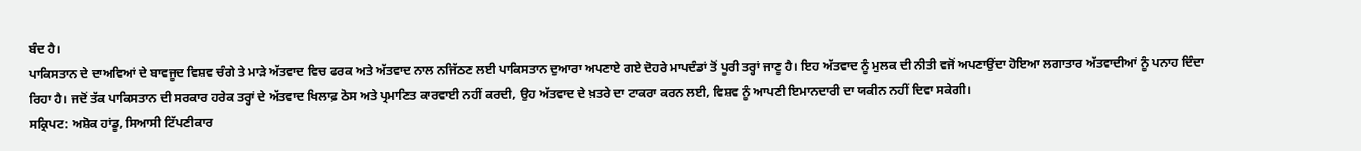ਬੰਦ ਹੈ।
ਪਾਕਿਸਤਾਨ ਦੇ ਦਾਅਵਿਆਂ ਦੇ ਬਾਵਜੂਦ ਵਿਸ਼ਵ ਚੰਗੇ ਤੇ ਮਾੜੇ ਅੱਤਵਾਦ ਵਿਚ ਫਰਕ ਅਤੇ ਅੱਤਵਾਦ ਨਾਲ ਨਜਿੱਠਣ ਲਈ ਪਾਕਿਸਤਾਨ ਦੁਆਰਾ ਅਪਣਾਏ ਗਏ ਦੋਹਰੇ ਮਾਪਦੰਡਾਂ ਤੋਂ ਪੂਰੀ ਤਰ੍ਹਾਂ ਜਾਣੂ ਹੈ। ਇਹ ਅੱਤਵਾਦ ਨੂੰ ਮੁਲਕ ਦੀ ਨੀਤੀ ਵਜੋਂ ਅਪਣਾਉਂਦਾ ਹੋਇਆ ਲਗਾਤਾਰ ਅੱਤਵਾਦੀਆਂ ਨੂੰ ਪਨਾਹ ਦਿੰਦਾ ਰਿਹਾ ਹੈ। ਜਦੋਂ ਤੱਕ ਪਾਕਿਸਤਾਨ ਦੀ ਸਰਕਾਰ ਹਰੇਕ ਤਰ੍ਹਾਂ ਦੇ ਅੱਤਵਾਦ ਖਿਲਾਫ਼ ਠੋਸ ਅਤੇ ਪ੍ਰਮਾਣਿਤ ਕਾਰਵਾਈ ਨਹੀਂ ਕਰਦੀ, ਉਹ ਅੱਤਵਾਦ ਦੇ ਖ਼ਤਰੇ ਦਾ ਟਾਕਰਾ ਕਰਨ ਲਈ, ਵਿਸ਼ਵ ਨੂੰ ਆਪਣੀ ਇਮਾਨਦਾਰੀ ਦਾ ਯਕੀਨ ਨਹੀਂ ਦਿਵਾ ਸਕੇਗੀ।
ਸਕ੍ਰਿਪਟ: ਅਸ਼ੋਕ ਹਾਂਡੂ, ਸਿਆਸੀ ਟਿੱਪਣੀਕਾਰ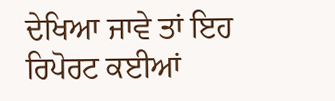ਦੇਖਿਆ ਜਾਵੇ ਤਾਂ ਇਹ ਰਿਪੋਰਟ ਕਈਆਂ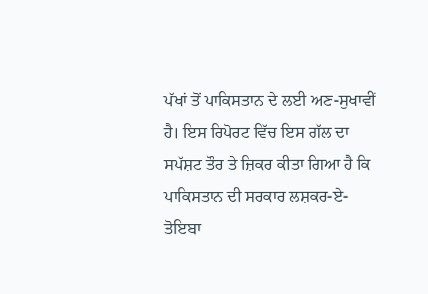ਪੱਖਾਂ ਤੋਂ ਪਾਕਿਸਤਾਨ ਦੇ ਲਈ ਅਣ-ਸੁਖਾਵੀਂ ਹੈ। ਇਸ ਰਿਪੋਰਟ ਵਿੱਚ ਇਸ ਗੱਲ ਦਾ ਸਪੱਸ਼ਟ ਤੌਰ ਤੇ ਜ਼ਿਕਰ ਕੀਤਾ ਗਿਆ ਹੈ ਕਿ ਪਾਕਿਸਤਾਨ ਦੀ ਸਰਕਾਰ ਲਸ਼ਕਰ-ਏ-ਤੋਇਬਾ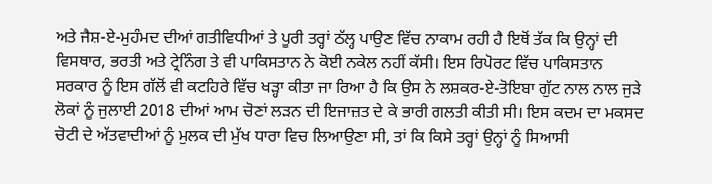ਅਤੇ ਜੈਸ਼-ਏ-ਮੁਹੰਮਦ ਦੀਆਂ ਗਤੀਵਿਧੀਆਂ ਤੇ ਪੂਰੀ ਤਰ੍ਹਾਂ ਠੱਲ੍ਹ ਪਾਉਣ ਵਿੱਚ ਨਾਕਾਮ ਰਹੀ ਹੈ ਇਥੋਂ ਤੱਕ ਕਿ ਉਨ੍ਹਾਂ ਦੀ ਵਿਸਥਾਰ, ਭਰਤੀ ਅਤੇ ਟ੍ਰੇਨਿੰਗ ਤੇ ਵੀ ਪਾਕਿਸਤਾਨ ਨੇ ਕੋਈ ਨਕੇਲ ਨਹੀਂ ਕੱਸੀ। ਇਸ ਰਿਪੋਰਟ ਵਿੱਚ ਪਾਕਿਸਤਾਨ ਸਰਕਾਰ ਨੂੰ ਇਸ ਗੱਲੋਂ ਵੀ ਕਟਹਿਰੇ ਵਿੱਚ ਖੜ੍ਹਾ ਕੀਤਾ ਜਾ ਰਿਆ ਹੈ ਕਿ ਉਸ ਨੇ ਲਸ਼ਕਰ-ਏ-ਤੋਇਬਾ ਗੁੱਟ ਨਾਲ ਨਾਲ ਜੁੜੇ ਲੋਕਾਂ ਨੂੰ ਜੁਲਾਈ 2018 ਦੀਆਂ ਆਮ ਚੋਣਾਂ ਲੜਨ ਦੀ ਇਜਾਜ਼ਤ ਦੇ ਕੇ ਭਾਰੀ ਗਲਤੀ ਕੀਤੀ ਸੀ। ਇਸ ਕਦਮ ਦਾ ਮਕਸਦ ਚੋਟੀ ਦੇ ਅੱਤਵਾਦੀਆਂ ਨੂੰ ਮੁਲਕ ਦੀ ਮੁੱਖ ਧਾਰਾ ਵਿਚ ਲਿਆਉਣਾ ਸੀ, ਤਾਂ ਕਿ ਕਿਸੇ ਤਰ੍ਹਾਂ ਉਨ੍ਹਾਂ ਨੂੰ ਸਿਆਸੀ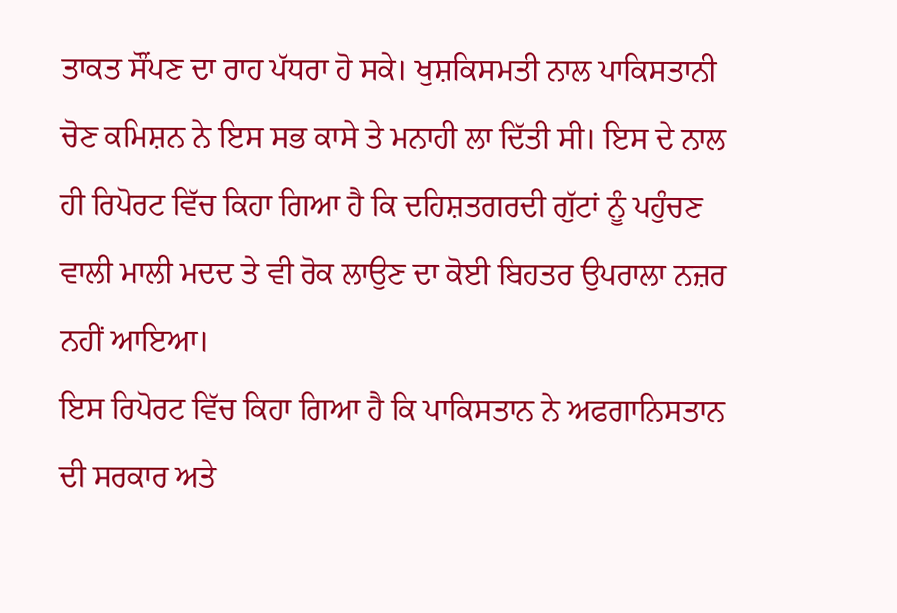ਤਾਕਤ ਸੌਂਪਣ ਦਾ ਰਾਹ ਪੱਧਰਾ ਹੋ ਸਕੇ। ਖੁਸ਼ਕਿਸਮਤੀ ਨਾਲ ਪਾਕਿਸਤਾਨੀ ਚੋਣ ਕਮਿਸ਼ਨ ਨੇ ਇਸ ਸਭ ਕਾਸੇ ਤੇ ਮਨਾਹੀ ਲਾ ਦਿੱਤੀ ਸੀ। ਇਸ ਦੇ ਨਾਲ ਹੀ ਰਿਪੋਰਟ ਵਿੱਚ ਕਿਹਾ ਗਿਆ ਹੈ ਕਿ ਦਹਿਸ਼ਤਗਰਦੀ ਗੁੱਟਾਂ ਨੂੰ ਪਹੁੰਚਣ ਵਾਲੀ ਮਾਲੀ ਮਦਦ ਤੇ ਵੀ ਰੋਕ ਲਾਉਣ ਦਾ ਕੋਈ ਬਿਹਤਰ ਉਪਰਾਲਾ ਨਜ਼ਰ ਨਹੀਂ ਆਇਆ।
ਇਸ ਰਿਪੋਰਟ ਵਿੱਚ ਕਿਹਾ ਗਿਆ ਹੈ ਕਿ ਪਾਕਿਸਤਾਨ ਨੇ ਅਫਗਾਨਿਸਤਾਨ ਦੀ ਸਰਕਾਰ ਅਤੇ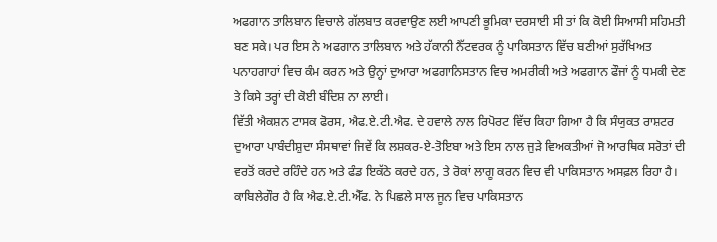ਅਫਗਾਨ ਤਾਲਿਬਾਨ ਵਿਚਾਲੇ ਗੱਲਬਾਤ ਕਰਵਾਉਣ ਲਈ ਆਪਣੀ ਭੂਮਿਕਾ ਦਰਸਾਈ ਸੀ ਤਾਂ ਕਿ ਕੋਈ ਸਿਆਸੀ ਸਹਿਮਤੀ ਬਣ ਸਕੇ। ਪਰ ਇਸ ਨੇ ਅਫਗਾਨ ਤਾਲਿਬਾਨ ਅਤੇ ਹੱਕਾਨੀ ਨੈੱਟਵਰਕ ਨੂੰ ਪਾਕਿਸਤਾਨ ਵਿੱਚ ਬਣੀਆਂ ਸੁਰੱਖਿਅਤ ਪਨਾਹਗਾਹਾਂ ਵਿਚ ਕੰਮ ਕਰਨ ਅਤੇ ਉਨ੍ਹਾਂ ਦੁਆਰਾ ਅਫਗਾਨਿਸਤਾਨ ਵਿਚ ਅਮਰੀਕੀ ਅਤੇ ਅਫਗਾਨ ਫੌਜਾਂ ਨੂੰ ਧਮਕੀ ਦੇਣ ਤੇ ਕਿਸੇ ਤਰ੍ਹਾਂ ਦੀ ਕੋਈ ਬੰਦਿਸ਼ ਨਾ ਲਾਈ।
ਵਿੱਤੀ ਐਕਸ਼ਨ ਟਾਸਕ ਫੋਰਸ, ਐਫ.ਏ.ਟੀ.ਐਫ. ਦੇ ਹਵਾਲੇ ਨਾਲ ਰਿਪੋਰਟ ਵਿੱਚ ਕਿਹਾ ਗਿਆ ਹੈ ਕਿ ਸੰਯੁਕਤ ਰਾਸ਼ਟਰ ਦੁਆਰਾ ਪਾਬੰਦੀਸ਼ੁਦਾ ਸੰਸਥਾਵਾਂ ਜਿਵੇਂ ਕਿ ਲਸ਼ਕਰ-ਏ-ਤੋਇਬਾ ਅਤੇ ਇਸ ਨਾਲ ਜੁੜੇ ਵਿਅਕਤੀਆਂ ਜੋ ਆਰਥਿਕ ਸਰੋਤਾਂ ਦੀ ਵਰਤੋਂ ਕਰਦੇ ਰਹਿੰਦੇ ਹਨ ਅਤੇ ਫੰਡ ਇਕੱਠੇ ਕਰਦੇ ਹਨ, ਤੇ ਰੋਕਾਂ ਲਾਗੂ ਕਰਨ ਵਿਚ ਵੀ ਪਾਕਿਸਤਾਨ ਅਸਫ਼ਲ ਰਿਹਾ ਹੈ। ਕਾਬਿਲੇਗੌਰ ਹੈ ਕਿ ਐਫ.ਏ.ਟੀ.ਐੱਫ. ਨੇ ਪਿਛਲੇ ਸਾਲ ਜੂਨ ਵਿਚ ਪਾਕਿਸਤਾਨ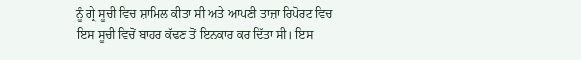ਨੂੰ ਗ੍ਰੇ ਸੂਚੀ ਵਿਚ ਸ਼ਾਮਿਲ ਕੀਤਾ ਸੀ ਅਤੇ ਆਪਣੀ ਤਾਜ਼ਾ ਰਿਪੋਰਟ ਵਿਚ ਇਸ ਸੂਚੀ ਵਿਚੋਂ ਬਾਹਰ ਕੱਢਣ ਤੋਂ ਇਨਕਾਰ ਕਰ ਦਿੱਤਾ ਸੀ। ਇਸ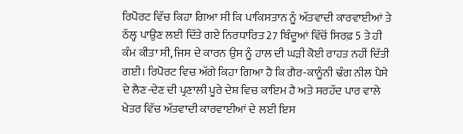ਰਿਪੋਰਟ ਵਿੱਚ ਕਿਹਾ ਗਿਆ ਸੀ ਕਿ ਪਾਕਿਸਤਾਨ ਨੂੰ ਅੱਤਵਾਦੀ ਕਾਰਵਾਈਆਂ ਤੇ ਠੱਲ੍ਹ ਪਾਉਣ ਲਈ ਦਿੱਤੇ ਗਏ ਨਿਰਧਾਰਿਤ 27 ਬਿੰਦੂਆਂ ਵਿੱਚੋਂ ਸਿਰਫ਼ 5 ਤੇ ਹੀ ਕੰਮ ਕੀਤਾ ਸੀ, ਜਿਸ ਦੇ ਕਾਰਨ ਉਸ ਨੂੰ ਹਾਲ ਦੀ ਘੜੀ ਕੋਈ ਰਾਹਤ ਨਹੀਂ ਦਿੱਤੀ ਗਈ। ਰਿਪੋਰਟ ਵਿਚ ਅੱਗੇ ਕਿਹਾ ਗਿਆ ਹੈ ਕਿ ਗੈਰ-ਕਾਨੂੰਨੀ ਢੰਗ ਨੀਲ ਪੈਸੇ ਦੇ ਲੈਣ-ਦੇਣ ਦੀ ਪ੍ਰਣਾਲੀ ਪੂਰੇ ਦੇਸ਼ ਵਿਚ ਕਾਇਮ ਹੈ ਅਤੇ ਸਰਹੱਦ ਪਾਰ ਵਾਲੇ ਖੇਤਰ ਵਿੱਚ ਅੱਤਵਾਦੀ ਕਾਰਵਾਈਆਂ ਦੇ ਲਈ ਇਸ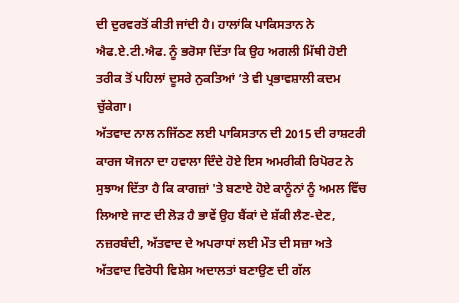ਦੀ ਦੁਰਵਰਤੋਂ ਕੀਤੀ ਜਾਂਦੀ ਹੈ। ਹਾਲਾਂਕਿ ਪਾਕਿਸਤਾਨ ਨੇ ਐਫ.ਏ.ਟੀ.ਐਫ. ਨੂੰ ਭਰੋਸਾ ਦਿੱਤਾ ਕਿ ਉਹ ਅਗਲੀ ਮਿੱਥੀ ਹੋਈ ਤਰੀਕ ਤੋਂ ਪਹਿਲਾਂ ਦੂਸਰੇ ਨੁਕਤਿਆਂ ’ਤੇ ਵੀ ਪ੍ਰਭਾਵਸ਼ਾਲੀ ਕਦਮ ਚੁੱਕੇਗਾ।
ਅੱਤਵਾਦ ਨਾਲ ਨਜਿੱਠਣ ਲਈ ਪਾਕਿਸਤਾਨ ਦੀ 2015 ਦੀ ਰਾਸ਼ਟਰੀ ਕਾਰਜ ਯੋਜਨਾ ਦਾ ਹਵਾਲਾ ਦਿੰਦੇ ਹੋਏ ਇਸ ਅਮਰੀਕੀ ਰਿਪੋਰਟ ਨੇ ਸੁਝਾਅ ਦਿੱਤਾ ਹੈ ਕਿ ਕਾਗਜ਼ਾਂ 'ਤੇ ਬਣਾਏ ਹੋਏ ਕਾਨੂੰਨਾਂ ਨੂੰ ਅਮਲ ਵਿੱਚ ਲਿਆਏ ਜਾਣ ਦੀ ਲੋੜ ਹੈ ਭਾਵੇਂ ਉਹ ਬੈਂਕਾਂ ਦੇ ਸ਼ੱਕੀ ਲੈਣ-ਦੇਣ, ਨਜ਼ਰਬੰਦੀ, ਅੱਤਵਾਦ ਦੇ ਅਪਰਾਧਾਂ ਲਈ ਮੌਤ ਦੀ ਸਜ਼ਾ ਅਤੇ ਅੱਤਵਾਦ ਵਿਰੋਧੀ ਵਿਸ਼ੇਸ ਅਦਾਲਤਾਂ ਬਣਾਉਣ ਦੀ ਗੱਲ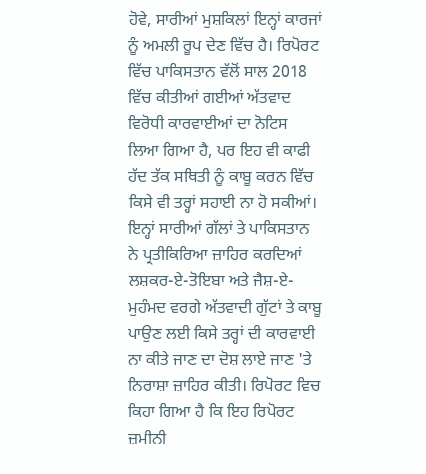ਹੋਵੇ, ਸਾਰੀਆਂ ਮੁਸ਼ਕਿਲਾਂ ਇਨ੍ਹਾਂ ਕਾਰਜਾਂ ਨੂੰ ਅਮਲੀ ਰੂਪ ਦੇਣ ਵਿੱਚ ਹੈ। ਰਿਪੋਰਟ ਵਿੱਚ ਪਾਕਿਸਤਾਨ ਵੱਲੋਂ ਸਾਲ 2018 ਵਿੱਚ ਕੀਤੀਆਂ ਗਈਆਂ ਅੱਤਵਾਦ ਵਿਰੋਧੀ ਕਾਰਵਾਈਆਂ ਦਾ ਨੋਟਿਸ ਲਿਆ ਗਿਆ ਹੈ, ਪਰ ਇਹ ਵੀ ਕਾਫੀ ਹੱਦ ਤੱਕ ਸਥਿਤੀ ਨੂੰ ਕਾਬੂ ਕਰਨ ਵਿੱਚ ਕਿਸੇ ਵੀ ਤਰ੍ਹਾਂ ਸਹਾਈ ਨਾ ਹੋ ਸਕੀਆਂ।
ਇਨ੍ਹਾਂ ਸਾਰੀਆਂ ਗੱਲਾਂ ਤੇ ਪਾਕਿਸਤਾਨ ਨੇ ਪ੍ਰਤੀਕਿਰਿਆ ਜ਼ਾਹਿਰ ਕਰਦਿਆਂ ਲਸ਼ਕਰ-ਏ-ਤੋਇਬਾ ਅਤੇ ਜੈਸ਼-ਏ-ਮੁਹੰਮਦ ਵਰਗੇ ਅੱਤਵਾਦੀ ਗੁੱਟਾਂ ਤੇ ਕਾਬੂ ਪਾਉਣ ਲਈ ਕਿਸੇ ਤਰ੍ਹਾਂ ਦੀ ਕਾਰਵਾਈ ਨਾ ਕੀਤੇ ਜਾਣ ਦਾ ਦੋਸ਼ ਲਾਏ ਜਾਣ 'ਤੇ ਨਿਰਾਸ਼ਾ ਜ਼ਾਹਿਰ ਕੀਤੀ। ਰਿਪੋਰਟ ਵਿਚ ਕਿਹਾ ਗਿਆ ਹੈ ਕਿ ਇਹ ਰਿਪੋਰਟ ਜ਼ਮੀਨੀ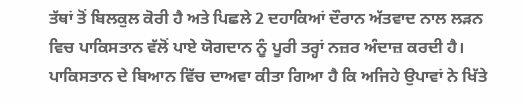ਤੱਥਾਂ ਤੋਂ ਬਿਲਕੁਲ ਕੋਰੀ ਹੈ ਅਤੇ ਪਿਛਲੇ 2 ਦਹਾਕਿਆਂ ਦੌਰਾਨ ਅੱਤਵਾਦ ਨਾਲ ਲੜਨ ਵਿਚ ਪਾਕਿਸਤਾਨ ਵੱਲੋਂ ਪਾਏ ਯੋਗਦਾਨ ਨੂੰ ਪੂਰੀ ਤਰ੍ਹਾਂ ਨਜ਼ਰ ਅੰਦਾਜ਼ ਕਰਦੀ ਹੈ। ਪਾਕਿਸਤਾਨ ਦੇ ਬਿਆਨ ਵਿੱਚ ਦਾਅਵਾ ਕੀਤਾ ਗਿਆ ਹੈ ਕਿ ਅਜਿਹੇ ਉਪਾਵਾਂ ਨੇ ਖਿੱਤੇ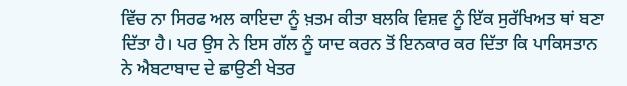ਵਿੱਚ ਨਾ ਸਿਰਫ ਅਲ ਕਾਇਦਾ ਨੂੰ ਖ਼ਤਮ ਕੀਤਾ ਬਲਕਿ ਵਿਸ਼ਵ ਨੂੰ ਇੱਕ ਸੁਰੱਖਿਅਤ ਥਾਂ ਬਣਾ ਦਿੱਤਾ ਹੈ। ਪਰ ਉਸ ਨੇ ਇਸ ਗੱਲ ਨੂੰ ਯਾਦ ਕਰਨ ਤੋਂ ਇਨਕਾਰ ਕਰ ਦਿੱਤਾ ਕਿ ਪਾਕਿਸਤਾਨ ਨੇ ਐਬਟਾਬਾਦ ਦੇ ਛਾਉਣੀ ਖੇਤਰ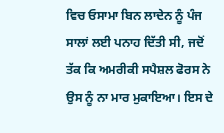ਵਿਚ ਓਸਾਮਾ ਬਿਨ ਲਾਦੇਨ ਨੂੰ ਪੰਜ ਸਾਲਾਂ ਲਈ ਪਨਾਹ ਦਿੱਤੀ ਸੀ, ਜਦੋਂ ਤੱਕ ਕਿ ਅਮਰੀਕੀ ਸਪੈਸ਼ਲ ਫੋਰਸ ਨੇ ਉਸ ਨੂੰ ਨਾ ਮਾਰ ਮੁਕਾਇਆ। ਇਸ ਦੇ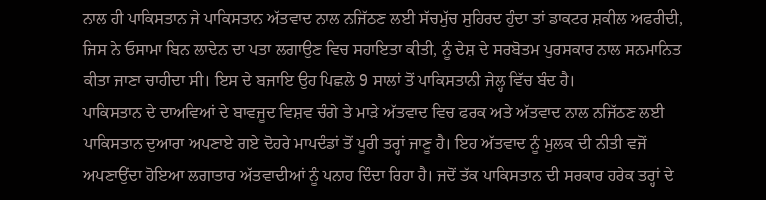ਨਾਲ ਹੀ ਪਾਕਿਸਤਾਨ ਜੇ ਪਾਕਿਸਤਾਨ ਅੱਤਵਾਦ ਨਾਲ ਨਜਿੱਠਣ ਲਈ ਸੱਚਮੁੱਚ ਸੁਹਿਰਦ ਹੁੰਦਾ ਤਾਂ ਡਾਕਟਰ ਸ਼ਕੀਲ ਅਫਰੀਦੀ, ਜਿਸ ਨੇ ਓਸਾਮਾ ਬਿਨ ਲਾਦੇਨ ਦਾ ਪਤਾ ਲਗਾਉਣ ਵਿਚ ਸਹਾਇਤਾ ਕੀਤੀ, ਨੂੰ ਦੇਸ਼ ਦੇ ਸਰਬੋਤਮ ਪੁਰਸਕਾਰ ਨਾਲ ਸਨਮਾਨਿਤ ਕੀਤਾ ਜਾਣਾ ਚਾਹੀਦਾ ਸੀ। ਇਸ ਦੇ ਬਜਾਇ ਉਹ ਪਿਛਲੇ 9 ਸਾਲਾਂ ਤੋਂ ਪਾਕਿਸਤਾਨੀ ਜੇਲ੍ਹ ਵਿੱਚ ਬੰਦ ਹੈ।
ਪਾਕਿਸਤਾਨ ਦੇ ਦਾਅਵਿਆਂ ਦੇ ਬਾਵਜੂਦ ਵਿਸ਼ਵ ਚੰਗੇ ਤੇ ਮਾੜੇ ਅੱਤਵਾਦ ਵਿਚ ਫਰਕ ਅਤੇ ਅੱਤਵਾਦ ਨਾਲ ਨਜਿੱਠਣ ਲਈ ਪਾਕਿਸਤਾਨ ਦੁਆਰਾ ਅਪਣਾਏ ਗਏ ਦੋਹਰੇ ਮਾਪਦੰਡਾਂ ਤੋਂ ਪੂਰੀ ਤਰ੍ਹਾਂ ਜਾਣੂ ਹੈ। ਇਹ ਅੱਤਵਾਦ ਨੂੰ ਮੁਲਕ ਦੀ ਨੀਤੀ ਵਜੋਂ ਅਪਣਾਉਂਦਾ ਹੋਇਆ ਲਗਾਤਾਰ ਅੱਤਵਾਦੀਆਂ ਨੂੰ ਪਨਾਹ ਦਿੰਦਾ ਰਿਹਾ ਹੈ। ਜਦੋਂ ਤੱਕ ਪਾਕਿਸਤਾਨ ਦੀ ਸਰਕਾਰ ਹਰੇਕ ਤਰ੍ਹਾਂ ਦੇ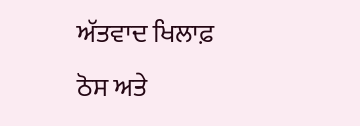ਅੱਤਵਾਦ ਖਿਲਾਫ਼ ਠੋਸ ਅਤੇ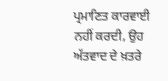ਪ੍ਰਮਾਣਿਤ ਕਾਰਵਾਈ ਨਹੀਂ ਕਰਦੀ, ਉਹ ਅੱਤਵਾਦ ਦੇ ਖ਼ਤਰੇ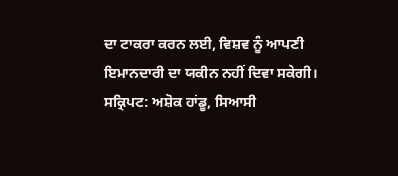ਦਾ ਟਾਕਰਾ ਕਰਨ ਲਈ, ਵਿਸ਼ਵ ਨੂੰ ਆਪਣੀ ਇਮਾਨਦਾਰੀ ਦਾ ਯਕੀਨ ਨਹੀਂ ਦਿਵਾ ਸਕੇਗੀ।
ਸਕ੍ਰਿਪਟ: ਅਸ਼ੋਕ ਹਾਂਡੂ, ਸਿਆਸੀ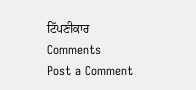ਟਿੱਪਣੀਕਾਰ
Comments
Post a Comment